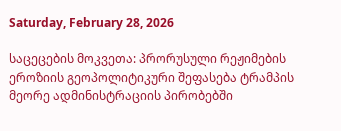Saturday, February 28, 2026

საცეცების მოკვეთა: პრორუსული რეჟიმების ეროზიის გეოპოლიტიკური შეფასება ტრამპის მეორე ადმინისტრაციის პირობებში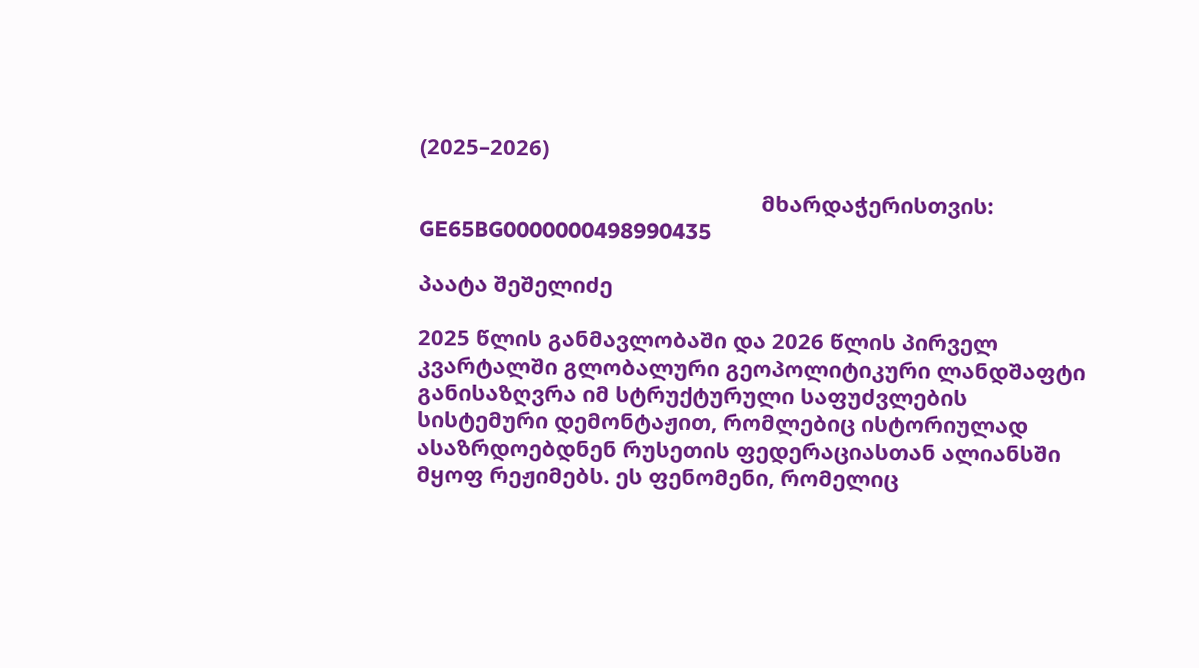(2025–2026)

                                                         მხარდაჭერისთვის: GE65BG0000000498990435

პაატა შეშელიძე

2025 წლის განმავლობაში და 2026 წლის პირველ კვარტალში გლობალური გეოპოლიტიკური ლანდშაფტი განისაზღვრა იმ სტრუქტურული საფუძვლების სისტემური დემონტაჟით, რომლებიც ისტორიულად ასაზრდოებდნენ რუსეთის ფედერაციასთან ალიანსში მყოფ რეჟიმებს. ეს ფენომენი, რომელიც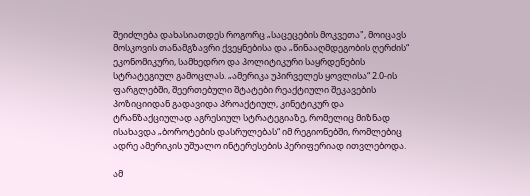შეიძლება დახასიათდეს როგორც „საცეცების მოკვეთა", მოიცავს მოსკოვის თანამგზავრი ქვეყნებისა და „წინააღმდეგობის ღერძის“ ეკონომიკური, სამხედრო და პოლიტიკური საყრდენების სტრატეგიულ გამოცლას. „ამერიკა უპირველეს ყოვლისა“ 2.0-ის ფარგლებში, შეერთებული შტატები რეაქტიული შეკავების პოზიციიდან გადავიდა პროაქტიულ, კინეტიკურ და ტრანზაქციულად აგრესიულ სტრატეგიაზე, რომელიც მიზნად ისახავდა „ბოროტების დასრულებას“ იმ რეგიონებში, რომლებიც ადრე ამერიკის უშუალო ინტერესების პერიფერიად ითვლებოდა.

ამ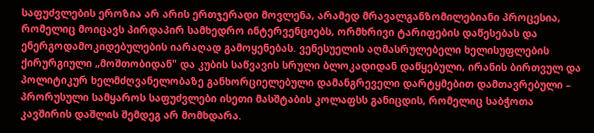საფუძვლების ეროზია არ არის ერთჯერადი მოვლენა, არამედ მრავალგანზომილებიანი პროცესია, რომელიც მოიცავს პირდაპირ სამხედრო ინტერვენციებს, ორმხრივი ტარიფების დაწესებას და ენერგოდამოკიდებულების იარაღად გამოყენებას. ვენესუელის აღმასრულებელი ხელისუფლების ქირურგიული „მოშთობიდან" და კუბის საწვავის სრული ბლოკადიდან დაწყებული, ირანის ბირთვულ და პოლიტიკურ ხელმძღვანელობაზე განხორციელებული დამანგრეველი დარტყმებით დამთავრებული – პრორუსული სამყაროს საფუძვლები ისეთი მასშტაბის კოლაფსს განიცდის, რომელიც საბჭოთა კავშირის დაშლის შემდეგ არ მომხდარა.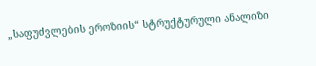„საფუძვლების ეროზიის“ სტრუქტურული ანალიზი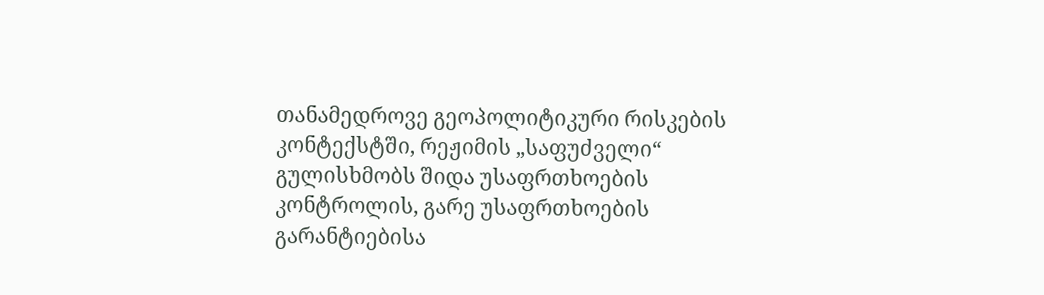თანამედროვე გეოპოლიტიკური რისკების კონტექსტში, რეჟიმის „საფუძველი“ გულისხმობს შიდა უსაფრთხოების კონტროლის, გარე უსაფრთხოების გარანტიებისა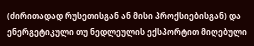(ძირითადად რუსეთისგან ან მისი პროქსიებისგან) და ენერგეტიკული თუ ნედლეულის ექსპორტით მიღებული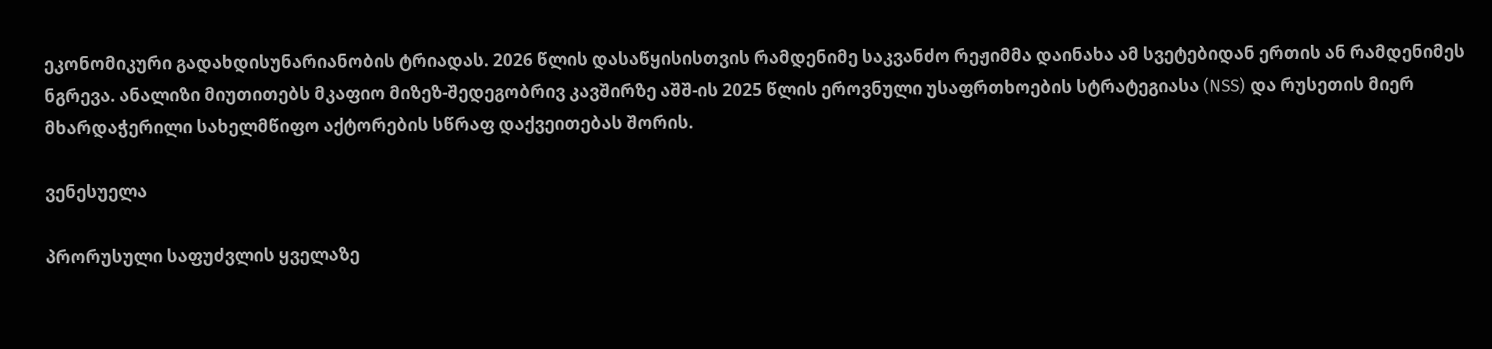ეკონომიკური გადახდისუნარიანობის ტრიადას. 2026 წლის დასაწყისისთვის რამდენიმე საკვანძო რეჟიმმა დაინახა ამ სვეტებიდან ერთის ან რამდენიმეს ნგრევა. ანალიზი მიუთითებს მკაფიო მიზეზ-შედეგობრივ კავშირზე აშშ-ის 2025 წლის ეროვნული უსაფრთხოების სტრატეგიასა (NSS) და რუსეთის მიერ მხარდაჭერილი სახელმწიფო აქტორების სწრაფ დაქვეითებას შორის.

ვენესუელა

პრორუსული საფუძვლის ყველაზე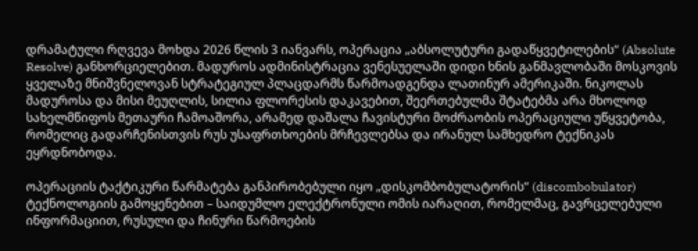დრამატული რღვევა მოხდა 2026 წლის 3 იანვარს, ოპერაცია „აბსოლუტური გადაწყვეტილების“ (Absolute Resolve) განხორციელებით. მადუროს ადმინისტრაცია ვენესუელაში დიდი ხნის განმავლობაში მოსკოვის ყველაზე მნიშვნელოვან სტრატეგიულ პლაცდარმს წარმოადგენდა ლათინურ ამერიკაში. ნიკოლას მადუროსა და მისი მეუღლის, სილია ფლორესის დაკავებით, შეერთებულმა შტატებმა არა მხოლოდ სახელმწიფოს მეთაური ჩამოაშორა, არამედ დაშალა ჩავისტური მოძრაობის ოპერაციული უწყვეტობა, რომელიც გადარჩენისთვის რუს უსაფრთხოების მრჩევლებსა და ირანულ სამხედრო ტექნიკას ეყრდნობოდა.

ოპერაციის ტაქტიკური წარმატება განპირობებული იყო „დისკომბობულატორის“ (discombobulator) ტექნოლოგიის გამოყენებით – საიდუმლო ელექტრონული ომის იარაღით, რომელმაც, გავრცელებული ინფორმაციით, რუსული და ჩინური წარმოების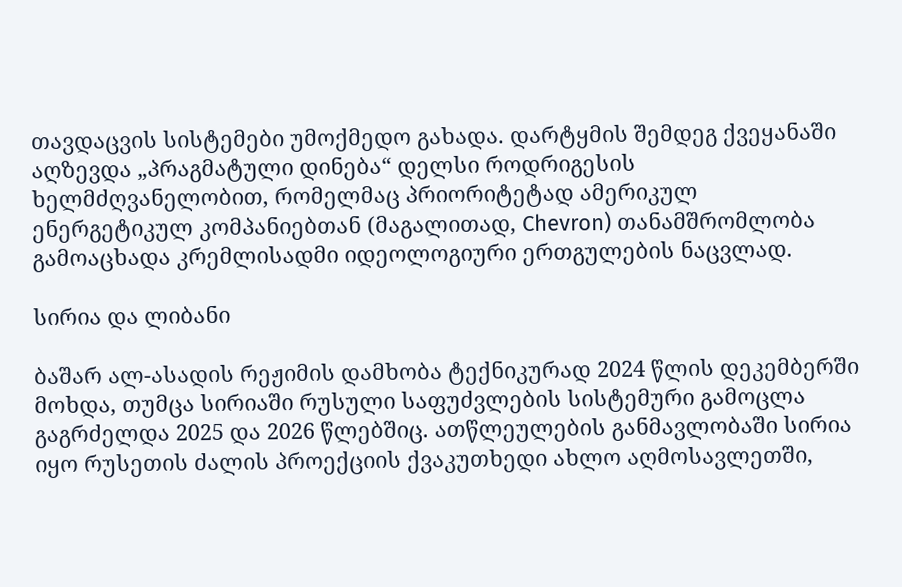თავდაცვის სისტემები უმოქმედო გახადა. დარტყმის შემდეგ ქვეყანაში აღზევდა „პრაგმატული დინება“ დელსი როდრიგესის ხელმძღვანელობით, რომელმაც პრიორიტეტად ამერიკულ ენერგეტიკულ კომპანიებთან (მაგალითად, Chevron) თანამშრომლობა გამოაცხადა კრემლისადმი იდეოლოგიური ერთგულების ნაცვლად.

სირია და ლიბანი

ბაშარ ალ-ასადის რეჟიმის დამხობა ტექნიკურად 2024 წლის დეკემბერში მოხდა, თუმცა სირიაში რუსული საფუძვლების სისტემური გამოცლა გაგრძელდა 2025 და 2026 წლებშიც. ათწლეულების განმავლობაში სირია იყო რუსეთის ძალის პროექციის ქვაკუთხედი ახლო აღმოსავლეთში,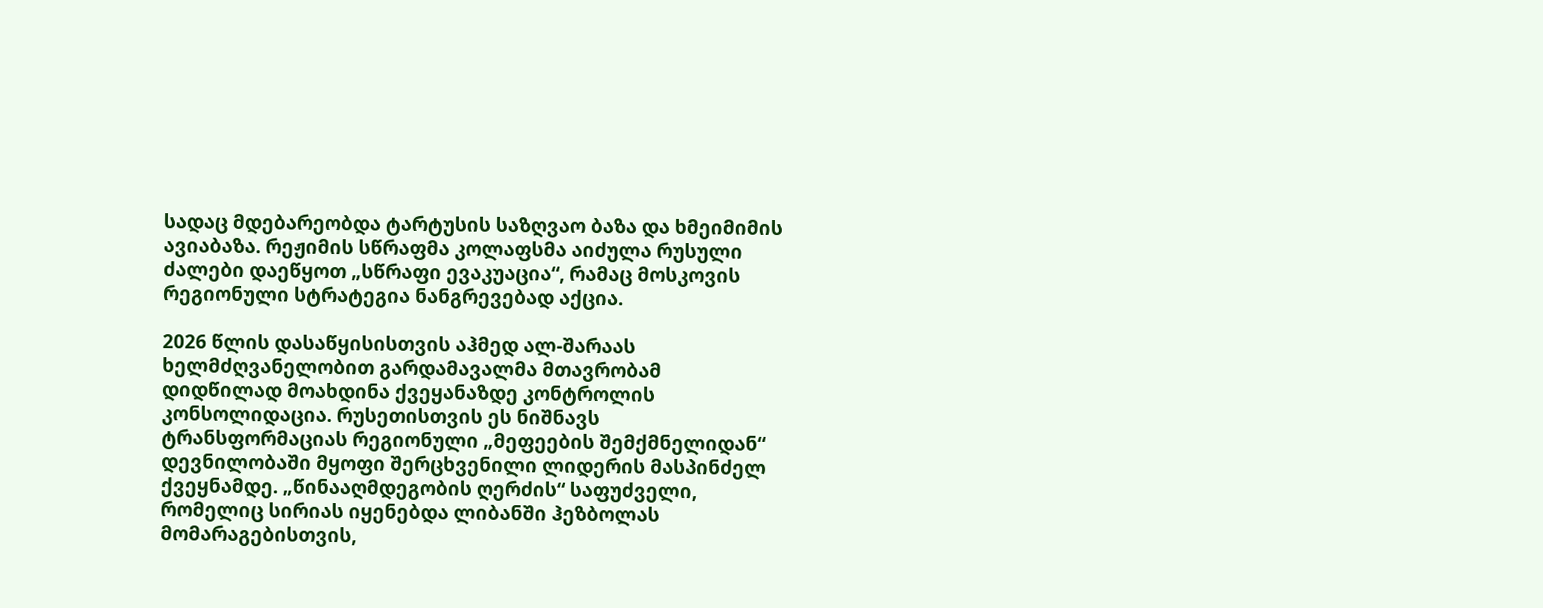სადაც მდებარეობდა ტარტუსის საზღვაო ბაზა და ხმეიმიმის ავიაბაზა. რეჟიმის სწრაფმა კოლაფსმა აიძულა რუსული ძალები დაეწყოთ „სწრაფი ევაკუაცია“, რამაც მოსკოვის რეგიონული სტრატეგია ნანგრევებად აქცია.

2026 წლის დასაწყისისთვის აჰმედ ალ-შარაას ხელმძღვანელობით გარდამავალმა მთავრობამ დიდწილად მოახდინა ქვეყანაზდე კონტროლის კონსოლიდაცია. რუსეთისთვის ეს ნიშნავს ტრანსფორმაციას რეგიონული „მეფეების შემქმნელიდან“ დევნილობაში მყოფი შერცხვენილი ლიდერის მასპინძელ ქვეყნამდე. „წინააღმდეგობის ღერძის“ საფუძველი, რომელიც სირიას იყენებდა ლიბანში ჰეზბოლას მომარაგებისთვის,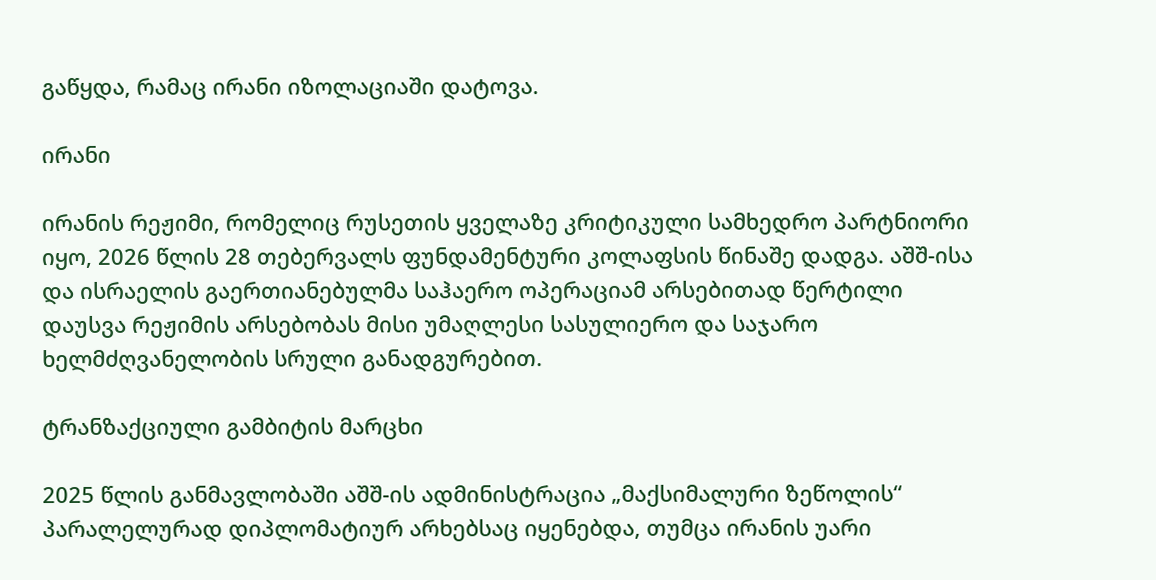გაწყდა, რამაც ირანი იზოლაციაში დატოვა.

ირანი

ირანის რეჟიმი, რომელიც რუსეთის ყველაზე კრიტიკული სამხედრო პარტნიორი იყო, 2026 წლის 28 თებერვალს ფუნდამენტური კოლაფსის წინაშე დადგა. აშშ-ისა და ისრაელის გაერთიანებულმა საჰაერო ოპერაციამ არსებითად წერტილი დაუსვა რეჟიმის არსებობას მისი უმაღლესი სასულიერო და საჯარო ხელმძღვანელობის სრული განადგურებით.

ტრანზაქციული გამბიტის მარცხი

2025 წლის განმავლობაში აშშ-ის ადმინისტრაცია „მაქსიმალური ზეწოლის“ პარალელურად დიპლომატიურ არხებსაც იყენებდა, თუმცა ირანის უარი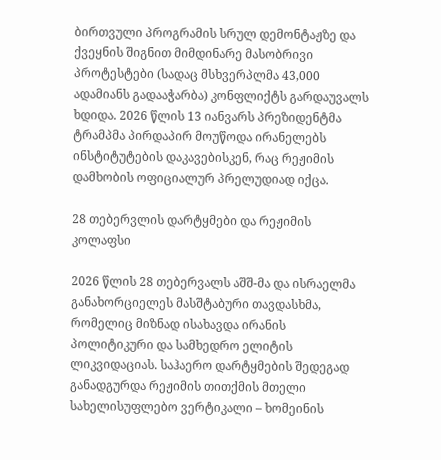ბირთვული პროგრამის სრულ დემონტაჟზე და ქვეყნის შიგნით მიმდინარე მასობრივი პროტესტები (სადაც მსხვერპლმა 43,000 ადამიანს გადააჭარბა) კონფლიქტს გარდაუვალს ხდიდა. 2026 წლის 13 იანვარს პრეზიდენტმა ტრამპმა პირდაპირ მოუწოდა ირანელებს ინსტიტუტების დაკავებისკენ, რაც რეჟიმის დამხობის ოფიციალურ პრელუდიად იქცა.

28 თებერვლის დარტყმები და რეჟიმის კოლაფსი

2026 წლის 28 თებერვალს აშშ-მა და ისრაელმა განახორციელეს მასშტაბური თავდასხმა, რომელიც მიზნად ისახავდა ირანის პოლიტიკური და სამხედრო ელიტის ლიკვიდაციას. საჰაერო დარტყმების შედეგად განადგურდა რეჟიმის თითქმის მთელი სახელისუფლებო ვერტიკალი – ხომეინის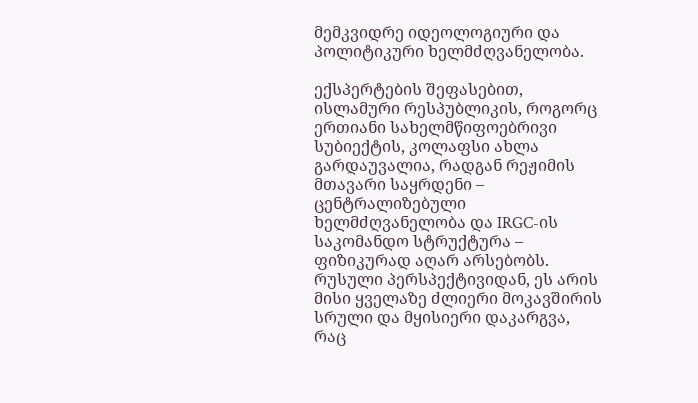მემკვიდრე იდეოლოგიური და პოლიტიკური ხელმძღვანელობა.

ექსპერტების შეფასებით, ისლამური რესპუბლიკის, როგორც ერთიანი სახელმწიფოებრივი სუბიექტის, კოლაფსი ახლა გარდაუვალია, რადგან რეჟიმის მთავარი საყრდენი – ცენტრალიზებული ხელმძღვანელობა და IRGC-ის საკომანდო სტრუქტურა – ფიზიკურად აღარ არსებობს. რუსული პერსპექტივიდან, ეს არის მისი ყველაზე ძლიერი მოკავშირის სრული და მყისიერი დაკარგვა, რაც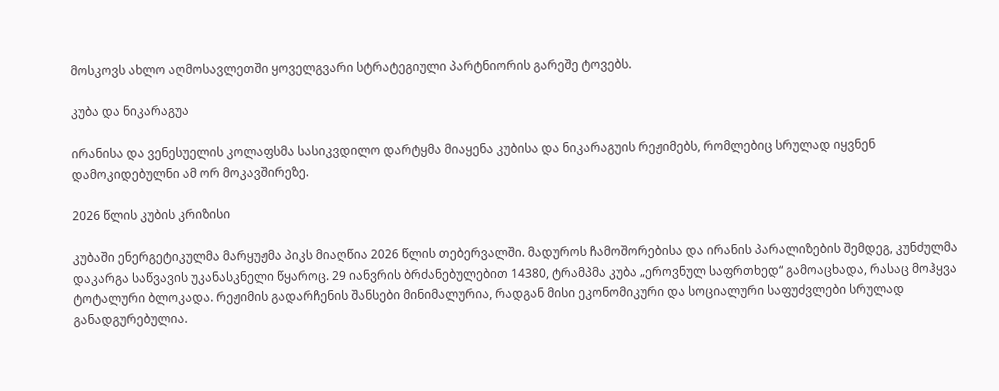მოსკოვს ახლო აღმოსავლეთში ყოველგვარი სტრატეგიული პარტნიორის გარეშე ტოვებს.

კუბა და ნიკარაგუა

ირანისა და ვენესუელის კოლაფსმა სასიკვდილო დარტყმა მიაყენა კუბისა და ნიკარაგუის რეჟიმებს, რომლებიც სრულად იყვნენ დამოკიდებულნი ამ ორ მოკავშირეზე.

2026 წლის კუბის კრიზისი

კუბაში ენერგეტიკულმა მარყუჟმა პიკს მიაღწია 2026 წლის თებერვალში. მადუროს ჩამოშორებისა და ირანის პარალიზების შემდეგ, კუნძულმა დაკარგა საწვავის უკანასკნელი წყაროც. 29 იანვრის ბრძანებულებით 14380, ტრამპმა კუბა „ეროვნულ საფრთხედ“ გამოაცხადა, რასაც მოჰყვა ტოტალური ბლოკადა. რეჟიმის გადარჩენის შანსები მინიმალურია, რადგან მისი ეკონომიკური და სოციალური საფუძვლები სრულად განადგურებულია.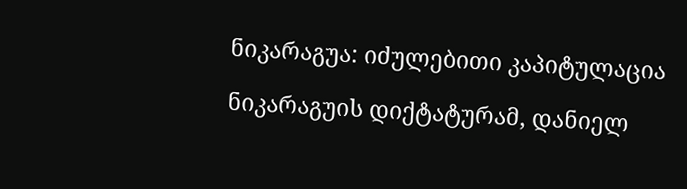ნიკარაგუა: იძულებითი კაპიტულაცია

ნიკარაგუის დიქტატურამ, დანიელ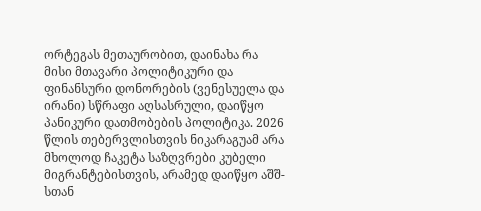ორტეგას მეთაურობით, დაინახა რა მისი მთავარი პოლიტიკური და ფინანსური დონორების (ვენესუელა და ირანი) სწრაფი აღსასრული, დაიწყო პანიკური დათმობების პოლიტიკა. 2026 წლის თებერვლისთვის ნიკარაგუამ არა მხოლოდ ჩაკეტა საზღვრები კუბელი მიგრანტებისთვის, არამედ დაიწყო აშშ-სთან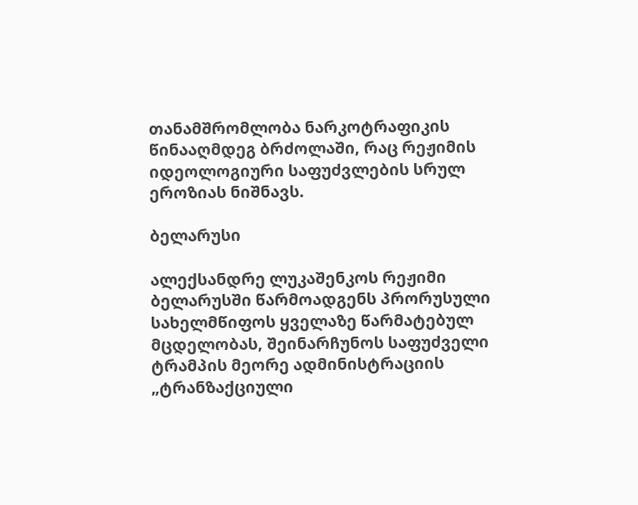თანამშრომლობა ნარკოტრაფიკის წინააღმდეგ ბრძოლაში, რაც რეჟიმის იდეოლოგიური საფუძვლების სრულ ეროზიას ნიშნავს.

ბელარუსი

ალექსანდრე ლუკაშენკოს რეჟიმი ბელარუსში წარმოადგენს პრორუსული სახელმწიფოს ყველაზე წარმატებულ მცდელობას, შეინარჩუნოს საფუძველი ტრამპის მეორე ადმინისტრაციის „ტრანზაქციული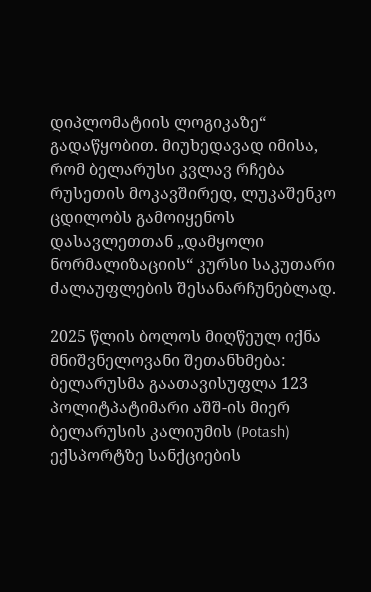დიპლომატიის ლოგიკაზე“ გადაწყობით. მიუხედავად იმისა, რომ ბელარუსი კვლავ რჩება რუსეთის მოკავშირედ, ლუკაშენკო ცდილობს გამოიყენოს დასავლეთთან „დამყოლი ნორმალიზაციის“ კურსი საკუთარი ძალაუფლების შესანარჩუნებლად.

2025 წლის ბოლოს მიღწეულ იქნა მნიშვნელოვანი შეთანხმება: ბელარუსმა გაათავისუფლა 123 პოლიტპატიმარი აშშ-ის მიერ ბელარუსის კალიუმის (Potash) ექსპორტზე სანქციების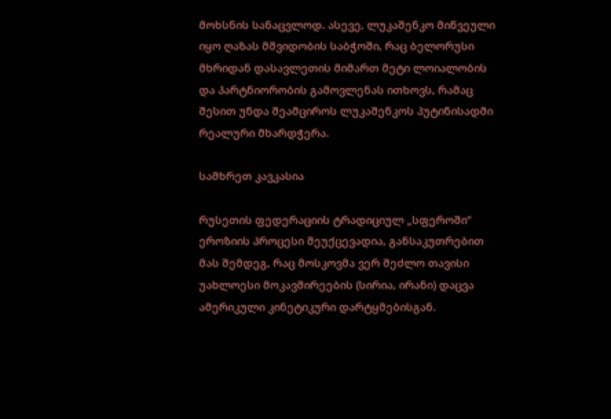მოხსნის სანაცვლოდ. ასევე, ლუკაშენკო მიწვეული იყო ღაზას მშვიდობის საბჭოში, რაც ბელორუსი მხრიდან დასავლეთის მიმართ მეტი ლოიალობის და პარტნიორობის გამოვლენას ითხოვს, რამაც შესით უნდა შეამციროს ლუკაშენკოს პუტინისადმი რეალური მხარდჭერა.

სამხრეთ კავკასია

რუსეთის ფედერაციის ტრადიციულ „სფეროში“ ეროზიის პროცესი შეუქცევადია, განსაკუთრებით მას შემდეგ, რაც მოსკოვმა ვერ შეძლო თავისი უახლოესი მოკავშირეების (სირია, ირანი) დაცვა ამერიკული კინეტიკური დარტყმებისგან.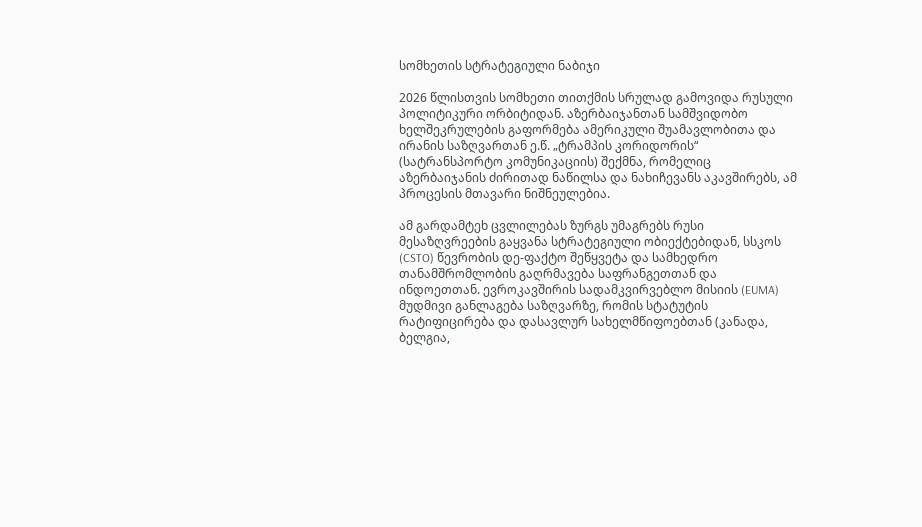სომხეთის სტრატეგიული ნაბიჯი

2026 წლისთვის სომხეთი თითქმის სრულად გამოვიდა რუსული პოლიტიკური ორბიტიდან. აზერბაიჯანთან სამშვიდობო ხელშეკრულების გაფორმება ამერიკული შუამავლობითა და ირანის საზღვართან ე.წ. „ტრამპის კორიდორის“ (სატრანსპორტო კომუნიკაციის) შექმნა, რომელიც აზერბაიჯანის ძირითად ნაწილსა და ნახიჩევანს აკავშირებს, ამ პროცესის მთავარი ნიშნეულებია.

ამ გარდამტეხ ცვლილებას ზურგს უმაგრებს რუსი მესაზღვრეების გაყვანა სტრატეგიული ობიექტებიდან, სსკოს (CSTO) წევრობის დე-ფაქტო შეწყვეტა და სამხედრო თანამშრომლობის გაღრმავება საფრანგეთთან და ინდოეთთან. ევროკავშირის სადამკვირვებლო მისიის (EUMA) მუდმივი განლაგება საზღვარზე, რომის სტატუტის რატიფიცირება და დასავლურ სახელმწიფოებთან (კანადა, ბელგია,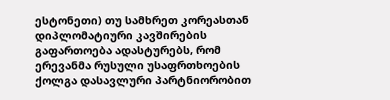ესტონეთი) თუ სამხრეთ კორეასთან დიპლომატიური კავშირების გაფართოება ადასტურებს, რომ ერევანმა რუსული უსაფრთხოების ქოლგა დასავლური პარტნიორობით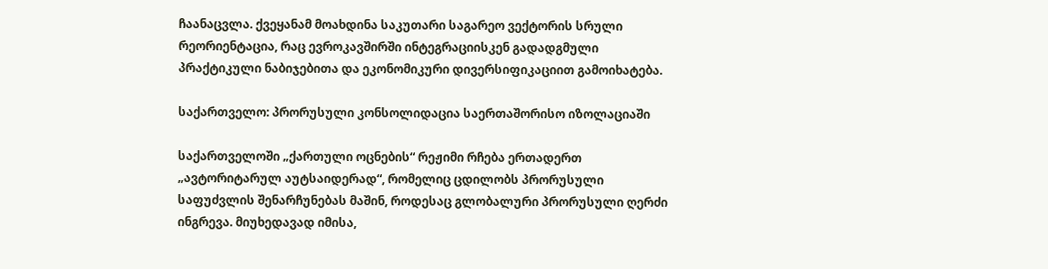ჩაანაცვლა. ქვეყანამ მოახდინა საკუთარი საგარეო ვექტორის სრული რეორიენტაცია, რაც ევროკავშირში ინტეგრაციისკენ გადადგმული პრაქტიკული ნაბიჯებითა და ეკონომიკური დივერსიფიკაციით გამოიხატება.

საქართველო: პრორუსული კონსოლიდაცია საერთაშორისო იზოლაციაში

საქართველოში „ქართული ოცნების“ რეჟიმი რჩება ერთადერთ „ავტორიტარულ აუტსაიდერად“, რომელიც ცდილობს პრორუსული საფუძვლის შენარჩუნებას მაშინ, როდესაც გლობალური პრორუსული ღერძი ინგრევა. მიუხედავად იმისა,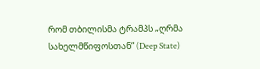რომ თბილისმა ტრამპს „ღრმა სახელმწიფოსთან“ (Deep State)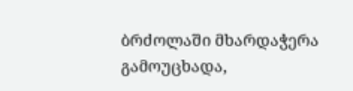ბრძოლაში მხარდაჭერა გამოუცხადა,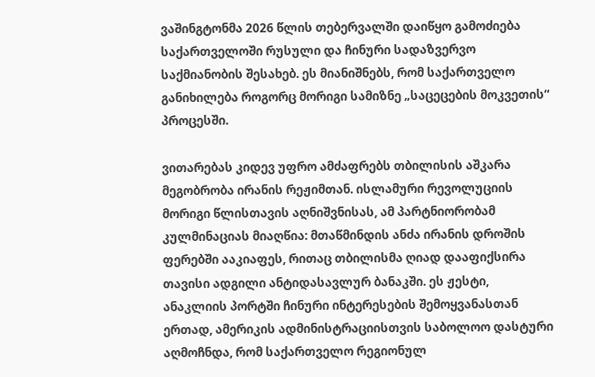ვაშინგტონმა 2026 წლის თებერვალში დაიწყო გამოძიება საქართველოში რუსული და ჩინური სადაზვერვო საქმიანობის შესახებ. ეს მიანიშნებს, რომ საქართველო განიხილება როგორც მორიგი სამიზნე „საცეცების მოკვეთის“ პროცესში.

ვითარებას კიდევ უფრო ამძაფრებს თბილისის აშკარა მეგობრობა ირანის რეჟიმთან. ისლამური რევოლუციის მორიგი წლისთავის აღნიშვნისას, ამ პარტნიორობამ კულმინაციას მიაღწია: მთაწმინდის ანძა ირანის დროშის ფერებში ააკიაფეს, რითაც თბილისმა ღიად დააფიქსირა თავისი ადგილი ანტიდასავლურ ბანაკში. ეს ჟესტი, ანაკლიის პორტში ჩინური ინტერესების შემოყვანასთან ერთად, ამერიკის ადმინისტრაციისთვის საბოლოო დასტური აღმოჩნდა, რომ საქართველო რეგიონულ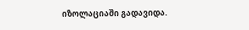იზოლაციაში გადავიდა.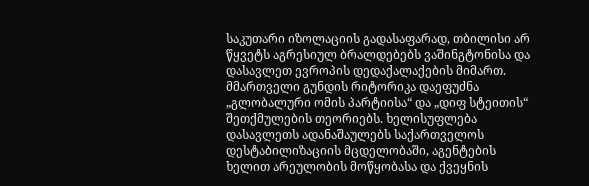საკუთარი იზოლაციის გადასაფარად, თბილისი არ წყვეტს აგრესიულ ბრალდებებს ვაშინგტონისა და დასავლეთ ევროპის დედაქალაქების მიმართ. მმართველი გუნდის რიტორიკა დაეფუძნა „გლობალური ომის პარტიისა“ და „დიფ სტეითის“ შეთქმულების თეორიებს. ხელისუფლება დასავლეთს ადანაშაულებს საქართველოს დესტაბილიზაციის მცდელობაში, აგენტების ხელით არეულობის მოწყობასა და ქვეყნის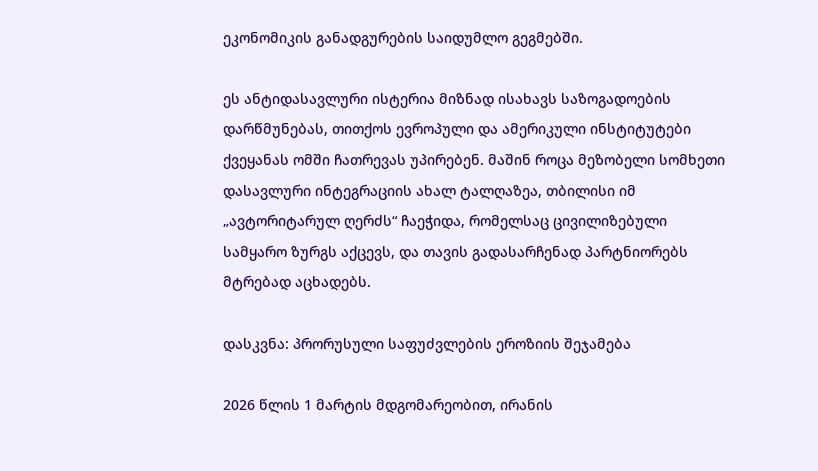ეკონომიკის განადგურების საიდუმლო გეგმებში.

ეს ანტიდასავლური ისტერია მიზნად ისახავს საზოგადოების დარწმუნებას, თითქოს ევროპული და ამერიკული ინსტიტუტები ქვეყანას ომში ჩათრევას უპირებენ. მაშინ როცა მეზობელი სომხეთი დასავლური ინტეგრაციის ახალ ტალღაზეა, თბილისი იმ „ავტორიტარულ ღერძს“ ჩაეჭიდა, რომელსაც ცივილიზებული სამყარო ზურგს აქცევს, და თავის გადასარჩენად პარტნიორებს მტრებად აცხადებს.

დასკვნა: პრორუსული საფუძვლების ეროზიის შეჯამება

2026 წლის 1 მარტის მდგომარეობით, ირანის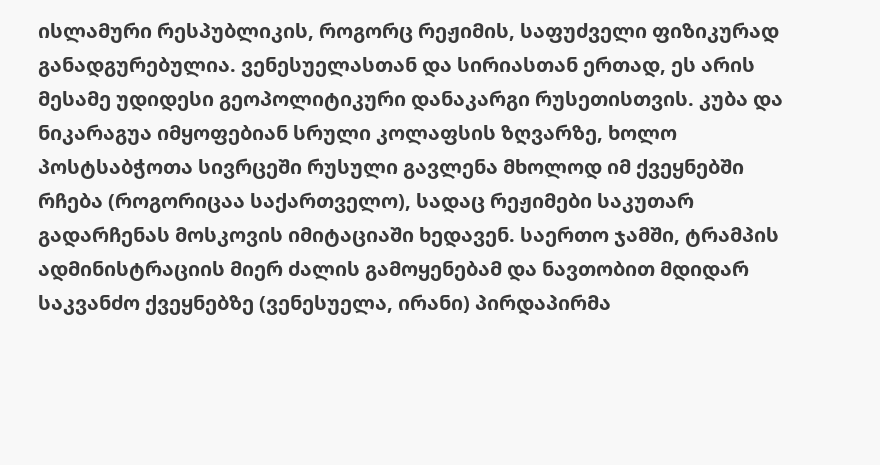ისლამური რესპუბლიკის, როგორც რეჟიმის, საფუძველი ფიზიკურად განადგურებულია. ვენესუელასთან და სირიასთან ერთად, ეს არის მესამე უდიდესი გეოპოლიტიკური დანაკარგი რუსეთისთვის. კუბა და ნიკარაგუა იმყოფებიან სრული კოლაფსის ზღვარზე, ხოლო პოსტსაბჭოთა სივრცეში რუსული გავლენა მხოლოდ იმ ქვეყნებში რჩება (როგორიცაა საქართველო), სადაც რეჟიმები საკუთარ გადარჩენას მოსკოვის იმიტაციაში ხედავენ. საერთო ჯამში, ტრამპის ადმინისტრაციის მიერ ძალის გამოყენებამ და ნავთობით მდიდარ საკვანძო ქვეყნებზე (ვენესუელა, ირანი) პირდაპირმა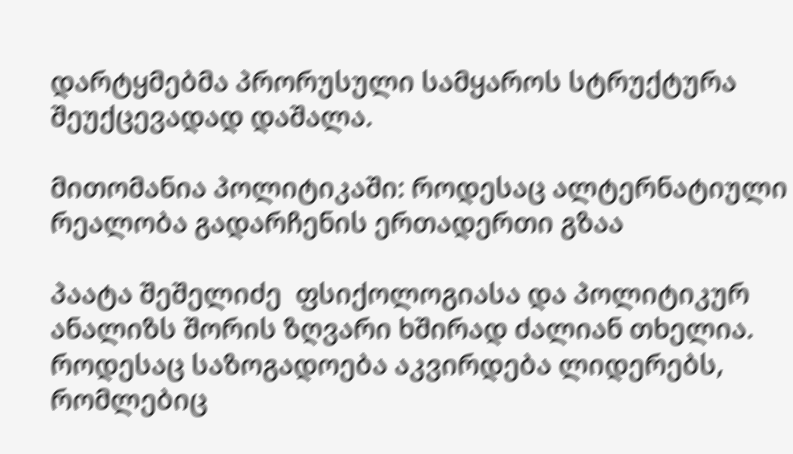დარტყმებმა პრორუსული სამყაროს სტრუქტურა შეუქცევადად დაშალა.

მითომანია პოლიტიკაში: როდესაც ალტერნატიული რეალობა გადარჩენის ერთადერთი გზაა

პაატა შეშელიძე  ფსიქოლოგიასა და პოლიტიკურ ანალიზს შორის ზღვარი ხშირად ძალიან თხელია. როდესაც საზოგადოება აკვირდება ლიდერებს, რომლებიც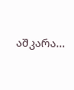აშკარა...